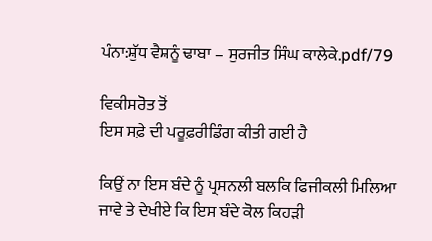ਪੰਨਾ:ਸ਼ੁੱਧ ਵੈਸ਼ਨੂੰ ਢਾਬਾ – ਸੁਰਜੀਤ ਸਿੰਘ ਕਾਲੇਕੇ.pdf/79

ਵਿਕੀਸਰੋਤ ਤੋਂ
ਇਸ ਸਫ਼ੇ ਦੀ ਪਰੂਫ਼ਰੀਡਿੰਗ ਕੀਤੀ ਗਈ ਹੈ

ਕਿਉਂ ਨਾ ਇਸ ਬੰਦੇ ਨੂੰ ਪ੍ਰਸਨਲੀ ਬਲਕਿ ਫਿਜੀਕਲੀ ਮਿਲਿਆ ਜਾਵੇ ਤੇ ਦੇਖੀਏ ਕਿ ਇਸ ਬੰਦੇ ਕੋਲ ਕਿਹੜੀ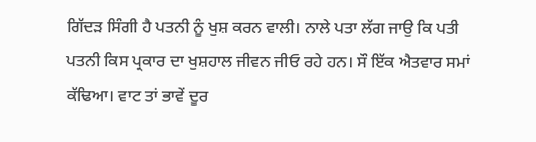ਗਿੱਦੜ ਸਿੰਗੀ ਹੈ ਪਤਨੀ ਨੂੰ ਖੁਸ਼ ਕਰਨ ਵਾਲੀ। ਨਾਲੇ ਪਤਾ ਲੱਗ ਜਾਉ ਕਿ ਪਤੀ ਪਤਨੀ ਕਿਸ ਪ੍ਰਕਾਰ ਦਾ ਖੁਸ਼ਹਾਲ ਜੀਵਨ ਜੀਓ ਰਹੇ ਹਨ। ਸੌ ਇੱਕ ਐਤਵਾਰ ਸਮਾਂ ਕੱਢਿਆ। ਵਾਟ ਤਾਂ ਭਾਵੇਂ ਦੂਰ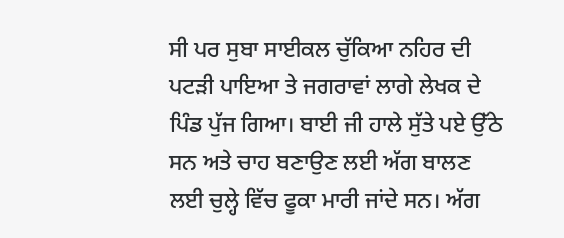ਸੀ ਪਰ ਸੁਬਾ ਸਾਈਕਲ ਚੁੱਕਿਆ ਨਹਿਰ ਦੀ ਪਟੜੀ ਪਾਇਆ ਤੇ ਜਗਰਾਵਾਂ ਲਾਗੇ ਲੇਖਕ ਦੇ ਪਿੰਡ ਪੁੱਜ ਗਿਆ। ਬਾਈ ਜੀ ਹਾਲੇ ਸੁੱਤੇ ਪਏ ਉੱਠੇ ਸਨ ਅਤੇ ਚਾਹ ਬਣਾਉਣ ਲਈ ਅੱਗ ਬਾਲਣ ਲਈ ਚੁਲ੍ਹੇ ਵਿੱਚ ਫੂਕਾ ਮਾਰੀ ਜਾਂਦੇ ਸਨ। ਅੱਗ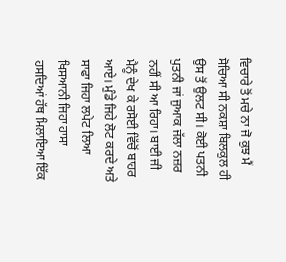ਵਿਚਾਰੇ ਤੋਂ ਮਚੇ ਨਾ ਜੋ ਕੁਝ ਮੈਂ ਸੋਚਿਆ ਸੀ ਨਕਸ਼ਾ ਬਿਲਕੁਲ ਹੀ ਉਸ ਤੋਂ ਉਲਟ ਸੀ। ਕੋਈ ਪਤਨੀ ਪੁਤਨੀ ਜਾਂ ਜੁਆਕ ਜੱਲਾ ਨਜ਼ਰ ਨਹੀਂ ਸੀ ਆ ਰਿਹਾ। ਬਾਈ ਜੀ ਮੈਨੂੰ ਦੇਖ ਕੇ ਰਸੋਈ ਵਿੱਚੋਂ ਬਾਹਰ ਆਏ। ਮੁੰਡੇ ਜਿਹੇ ਲੋਟ ਕਰਦੇ ਅਤੇ ਸਾਫਾ ਜਿਹਾ ਲਪੇਟ ਲਿਆ ਖਿਸਆਨੀ ਜਿਹਾ ਹਾਸਾ ਹਸਦਿਆਂ ਹੱਥ ਮਿਲਾਇਆ ਇੱਕ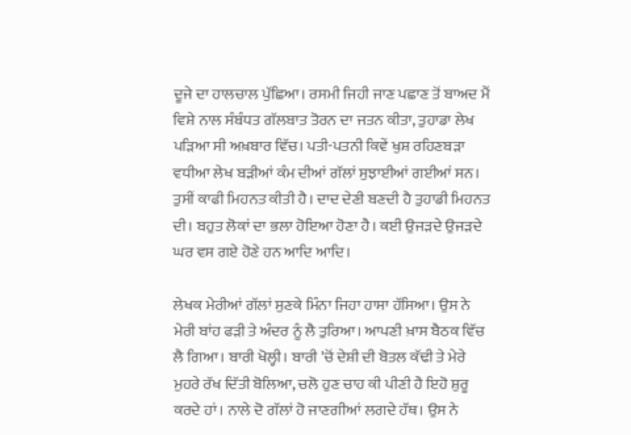ਦੂਜੇ ਦਾ ਹਾਲਚਾਲ ਪੁੱਛਿਆ। ਰਸਮੀ ਜਿਹੀ ਜਾਣ ਪਛਾਣ ਤੋਂ ਬਾਅਦ ਮੈਂ ਵਿਸ਼ੇ ਨਾਲ ਸੰਬੰਧਤ ਗੱਲਬਾਤ ਤੋਰਨ ਦਾ ਜਤਨ ਕੀਤਾ, ਤੁਹਾਡਾ ਲੇਖ ਪੜਿਆ ਸੀ ਅਖ਼ਬਾਰ ਵਿੱਚ। ਪਤੀ-ਪਤਨੀ ਕਿਵੇਂ ਖੁਸ਼ ਰਹਿਣਬੜਾ ਵਧੀਆ ਲੇਖ ਬੜੀਆਂ ਕੰਮ ਦੀਆਂ ਗੱਲਾਂ ਸੁਝਾਈਆਂ ਗਈਆਂ ਸਨ। ਤੁਸੀਂ ਕਾਫੀ ਮਿਹਨਤ ਕੀਤੀ ਹੈ। ਦਾਦ ਦੇਣੀ ਬਣਦੀ ਹੈ ਤੁਹਾਡੀ ਮਿਹਨਤ ਦੀ। ਬਹੁਤ ਲੋਕਾਂ ਦਾ ਭਲਾ ਹੋਇਆ ਹੋਣਾ ਹੈ। ਕਈ ਉਜੜਦੇ ਉਜੜਦੇ ਘਰ ਵਸ ਗਏ ਹੋਣੇ ਹਨ ਆਦਿ ਆਦਿ।

ਲੇਖਕ ਮੇਰੀਆਂ ਗੱਲਾਂ ਸੁਣਕੇ ਮਿੰਨਾ ਜਿਹਾ ਹਾਸਾ ਹੱਸਿਆ। ਉਸ ਨੇ ਮੇਰੀ ਬਾਂਹ ਫੜੀ ਤੇ ਅੰਦਰ ਨੂੰ ਲੈ ਤੁਰਿਆ। ਆਪਣੀ ਖ਼ਾਸ ਬੈਠਕ ਵਿੱਚ ਲੈ ਗਿਆ। ਬਾਰੀ ਖੋਲ੍ਹੀ। ਬਾਰੀ 'ਚੋਂ ਦੇਸ਼ੀ ਦੀ ਬੋਤਲ ਕੱਢੀ ਤੇ ਮੇਰੇ ਮੁਹਰੇ ਰੱਖ ਦਿੱਤੀ ਬੋਲਿਆ, ਚਲੋ ਹੁਣ ਚਾਹ ਕੀ ਪੀਣੀ ਹੈ ਇਹੋ ਸ਼ੁਰੂ ਕਰਦੇ ਹਾਂ। ਨਾਲੇ ਦੋ ਗੱਲਾਂ ਹੋ ਜਾਣਗੀਆਂ ਲਗਦੇ ਹੱਥ। ਉਸ ਨੇ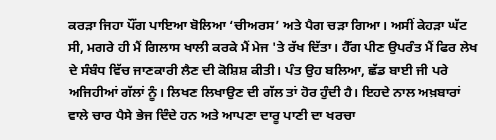ਕਰੜਾ ਜਿਹਾ ਪੌਂਗ ਪਾਇਆ ਬੋਲਿਆ ‘ਚੀਅਰਸ’ ਅਤੇ ਪੈਗ ਚੜਾ ਗਿਆ। ਅਸੀਂ ਕੇਹੜਾ ਘੱਟ ਸੀ, ਮਗਰੇ ਹੀ ਮੈਂ ਗਿਲਾਸ ਖਾਲੀ ਕਰਕੇ ਮੈਂ ਮੇਜ 'ਤੇ ਰੱਖ ਦਿੱਤਾ। ਹੈੱਗ ਪੀਣ ਉਪਰੰਤ ਮੈਂ ਫਿਰ ਲੇਖ ਦੇ ਸੰਬੰਧ ਵਿੱਚ ਜਾਣਕਾਰੀ ਲੈਣ ਦੀ ਕੋਸ਼ਿਸ਼ ਕੀਤੀ। ਪੰਤ ਉਹ ਬਲਿਆ, ਛੱਡ ਬਾਈ ਜੀ ਪਰੇ ਅਜਿਹੀਆਂ ਗੱਲਾਂ ਨੂੰ। ਲਿਖਣ ਲਿਖਾਉਣ ਦੀ ਗੱਲ ਤਾਂ ਹੋਰ ਹੁੰਦੀ ਹੈ। ਇਹਦੇ ਨਾਲ ਅਖ਼ਬਾਰਾਂ ਵਾਲੇ ਚਾਰ ਪੈਸੇ ਭੇਜ ਦਿੰਦੇ ਹਨ ਅਤੇ ਆਪਣਾ ਦਾਰੂ ਪਾਣੀ ਦਾ ਖਰਚਾ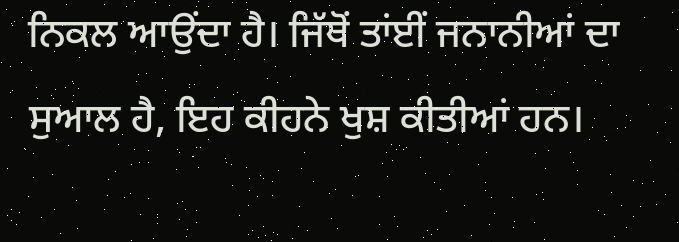ਨਿਕਲ ਆਉਂਦਾ ਹੈ। ਜਿੱਥੋਂ ਤਾਂਈਂ ਜਨਾਨੀਆਂ ਦਾ ਸੁਆਲ ਹੈ, ਇਹ ਕੀਹਨੇ ਖੁਸ਼ ਕੀਤੀਆਂ ਹਨ।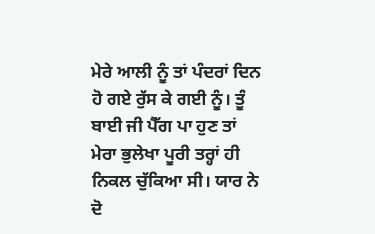ਮੇਰੇ ਆਲੀ ਨੂੰ ਤਾਂ ਪੰਦਰਾਂ ਦਿਨ ਹੋ ਗਏ ਰੁੱਸ ਕੇ ਗਈ ਨੂੰ। ਤੂੰ ਬਾਈ ਜੀ ਪੈੱਗ ਪਾ ਹੁਣ ਤਾਂ ਮੇਰਾ ਭੁਲੇਖਾ ਪੂਰੀ ਤਰ੍ਹਾਂ ਹੀ ਨਿਕਲ ਚੁੱਕਿਆ ਸੀ। ਯਾਰ ਨੇ ਦੋ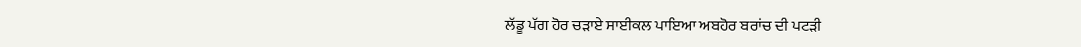ਲੱਡੂ ਪੱਗ ਹੋਰ ਚੜਾਏ ਸਾਈਕਲ ਪਾਇਆ ਅਬਹੋਰ ਬਰਾਂਚ ਦੀ ਪਟੜੀ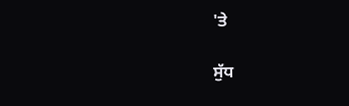'ਤੇ

ਸੁੱਧ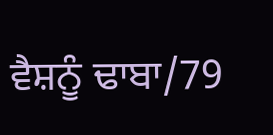ਵੈਸ਼ਨੂੰ ਢਾਬਾ/79